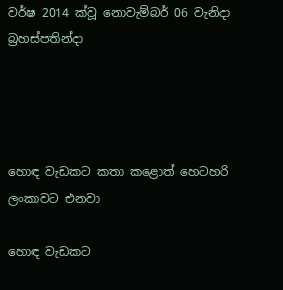වර්ෂ 2014 ක්වූ නොවැම්බර් 06 වැනිදා බ්‍රහස්පතින්දා




හොඳ වැඩකට කතා කළොත් හෙටහරි ලංකාවට එනවා

හොඳ වැඩකට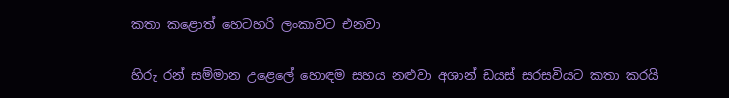කතා කළොත් හෙටහරි ලංකාවට එනවා

හිරු රන් සම්මාන උළෙලේ හොඳම සහය නළුවා අශාන් ඩයස් සරසවියට කතා කරයි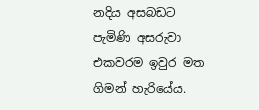නදිය අසබඩට පැමිණි අසරුවා එකවරම ඉවුර මත ගිමන් හැරියේය.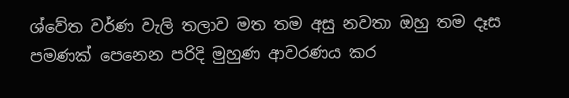ශ්වේත වර්ණ වැලි තලාව මත තම අසු නවතා ඔහු තම දෑස පමණක් පෙනෙන පරිදි මුහුණ ආවරණය කර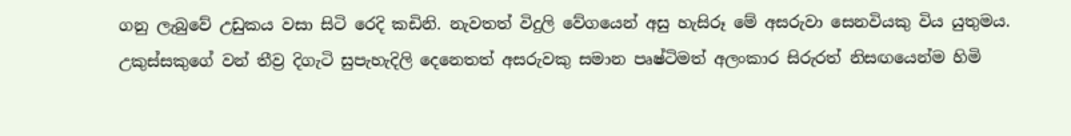ගනු ලැබුවේ උඩුකය වසා සිටි රෙදි කඩිනි. නැවතත් විදුලි වේගයෙන් අසු හැසිරූ මේ අසරුවා සෙනවියකු විය යුතුමය. උකුස්සකුගේ වන් තීව්‍ර දිගැටි සුපැහැදිලි දෙනෙතත් අසරුවකු සමාන පෘෂ්ටිමත් අලංකාර සිරුරත් නිසඟයෙන්ම හිමි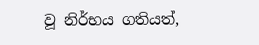වූ නිර්භය ගතියත්,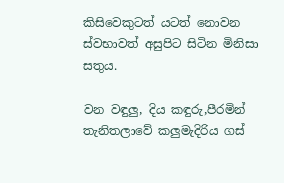කිසිවෙකුටත් යටත් නොවන ස්වභාවත් අසුපිට සිටින මිනිසා සතුය.

වන වඳුලු, දිය කඳුරු,පීරමින් තැනිතලාවේ කලුමැදිරිය ගස්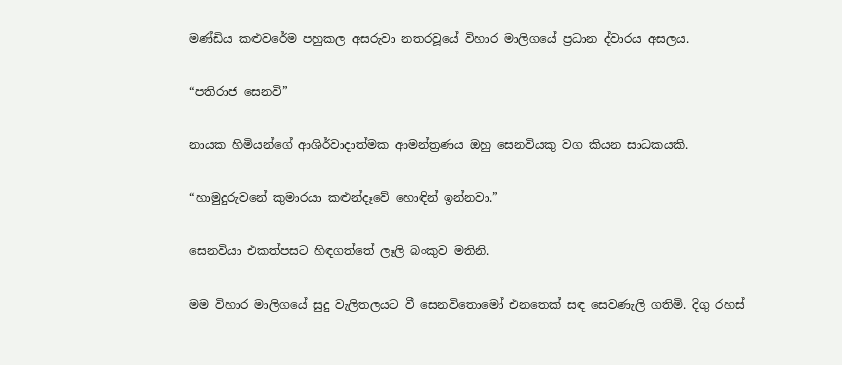මණ්ඩිය කළුවරේම පහුකල අසරුවා නතරවූයේ විහාර මාලිගයේ ප්‍රධාන ද්වාරය අසලය.

“පතිරාජ සෙනවි”

නායක හිමියන්ගේ ආශිර්වාදාත්මක ආමන්ත්‍රණය ඔහු සෙනවියකු වග කියන සාධකයකි.

“හාමුදුරුවනේ කුමාරයා කළුන්දෑවේ හොඳින් ඉන්නවා.”

සෙනවියා එකත්පසට හිඳගත්තේ ලෑලි බංකුව මතිනි.

මම විහාර මාලිගයේ සුදු වැලිතලයට වී සෙනවිතොමෝ එනතෙක් සඳ සෙවණැලි ගතිමි. දිගු රහස්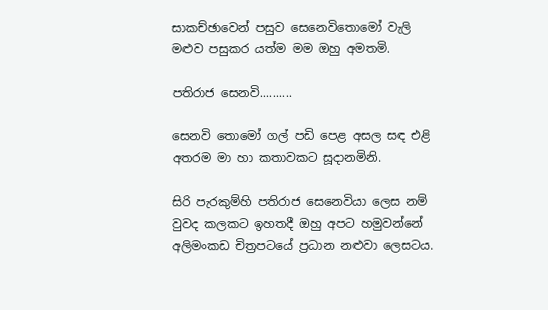සාකච්ඡාවෙන් පසුව සෙනෙවිතොමෝ වැලි මළුව පසුකර යත්ම මම ඔහු අමතමි.

පතිරාජ සෙනවි..........

සෙනවි තොමෝ ගල් පඩි පෙළ අසල සඳ එළි අතරම මා හා කතාවකට සූදානමිනි.

සිරි පැරකුම්හි පතිරාජ සෙනෙවියා ලෙස නම් වුවද කලකට ඉහතදී ඔහු අපට හමුවන්නේ අලිමංකඩ චිත්‍රපටයේ ප්‍රධාන නළුවා ලෙසටය.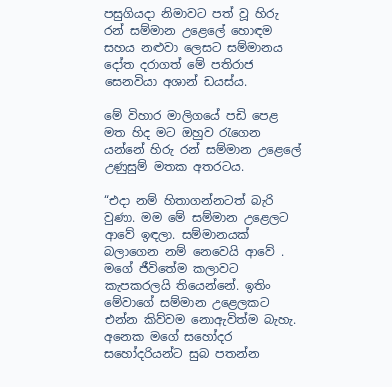පසුගියදා නිමාවට පත් වූ හිරු රන් සම්මාන උළෙලේ හොඳම සහය නළුවා ලෙසට සම්මානය දෝත දරාගත් මේ පතිරාජ සෙනවියා අශාන් ඩයස්ය.

මේ විහාර මාලිගයේ පඩි පෙළ මත හිද මට ඔහුව රැගෙන යන්නේ හිරු රන් සම්මාන උළෙලේ උණුසුම් මතක අතරටය.

“එදා නම් හිතාගන්නටත් බැරි වුණා. මම මේ සම්මාන උළෙලට ආවේ ඉඳලා. සම්මානයක් බලාගෙන නම් නෙවෙයි ආවේ . මගේ ජීවිතේම කලාවට කැපකරලයි තියෙන්නේ. ඉතිං මේවාගේ සම්මාන උළෙලකට එන්න කිව්වම නොඇවිත්ම බැහැ. අනෙක මගේ සහෝදර සහෝදරියන්ට සුබ පතන්න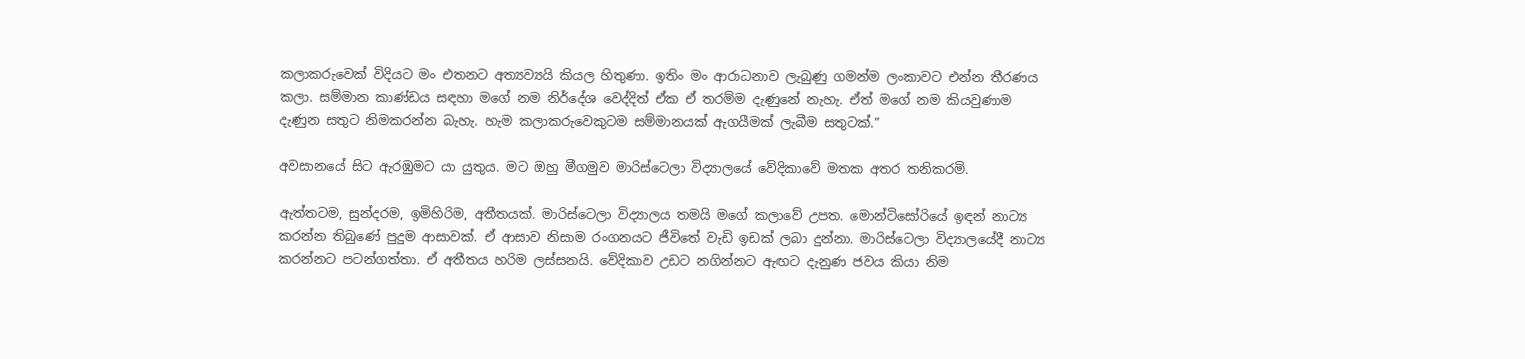කලාකරුවෙක් විදියට මං එතනට අත්‍යව්‍යයි කියල හිතුණා. ඉතිං මං ආරාධනාව ලැබුණු ගමන්ම ලංකාවට එන්න තීරණය කලා. සම්මාන කාණ්ඩය සඳහා මගේ නම නිර්දේශ වෙද්දිත් ඒක ඒ තරම්ම දැණුනේ නැහැ. ඒත් මගේ නම කියවුණාම දැණුන සතුට නිමකරන්න බැහැ. හැම කලාකරුවෙකුටම සම්මානයක් ඇගයීමක් ලැබීම සතුටක්.”

අවසානයේ සිට ඇරඹුමට යා යුතුය. මට ඔහු මීගමුව මාරිස්ටෙලා විද්‍යාලයේ වේදිකාවේ මතක අතර තනිකරමි.

ඇත්තටම, සුන්දරම, ඉමිහිරිම, අතීතයක්. මාරිස්ටෙලා විද්‍යාලය තමයි මගේ කලාවේ උපත. මොන්ටිසෝරියේ ඉඳන් නාට්‍ය කරන්න තිබුණේ පුදුම ආසාවක්. ඒ ආසාව නිසාම රංගනයට ජීවිතේ වැඩි ඉඩක් ලබා දුන්නා. මාරිස්ටෙලා විද්‍යාලයේදී නාට්‍ය කරන්නට පටන්ගත්තා. ඒ අතීතය හරිම ලස්සනයි. වේදිකාව උඩට නගින්නට ඇඟට දැනුණ ජවය කියා නිම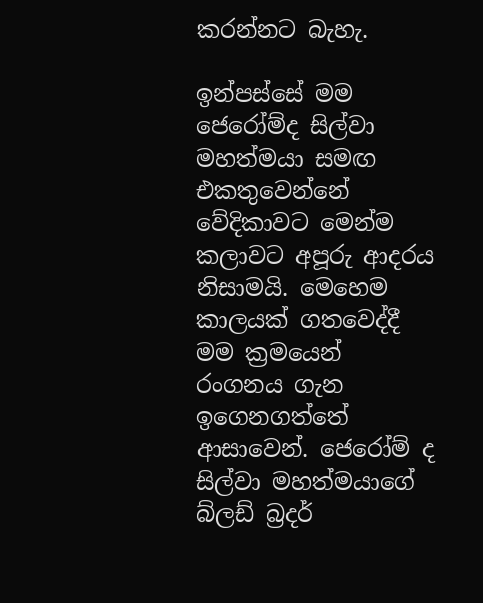කරන්නට බැහැ.

ඉන්පස්සේ මම ජෙරෝම්ද සිල්වා මහත්මයා සමඟ එකතුවෙන්නේ වේදිකාවට මෙන්ම කලාවට අපූරු ආදරය නිසාමයි. මෙහෙම කාලයක් ගතවෙද්දී මම ක්‍රමයෙන් රංගනය ගැන ඉගෙනගත්තේ ආසාවෙන්. ජෙරෝම් ද සිල්වා මහත්මයාගේ බ්ලඩ් බ්‍රදර්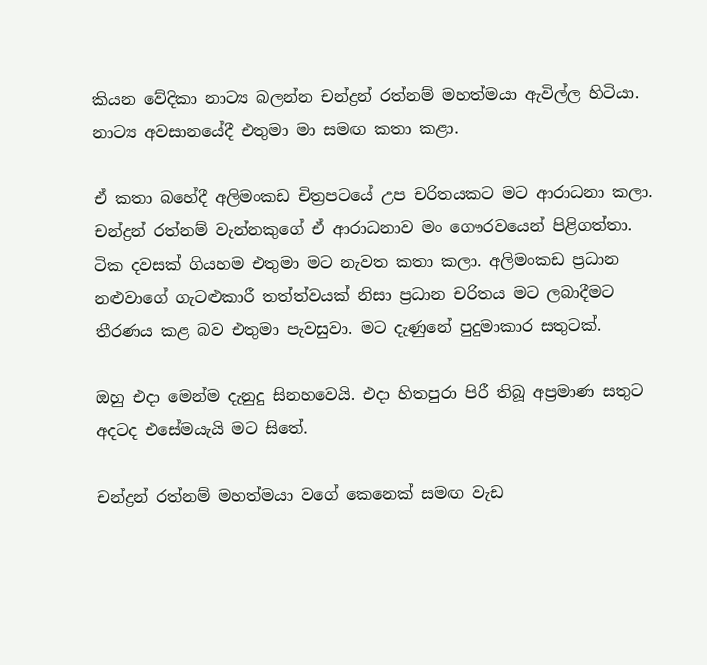කියන වේදිකා නාට්‍ය බලන්න චන්ද්‍රන් රත්නම් මහත්මයා ඇවිල්ල හිටියා. නාට්‍ය අවසානයේදී එතුමා මා සමඟ කතා කළා.

ඒ කතා බහේදී අලිමංකඩ චිත්‍රපටයේ උප චරිතයකට මට ආරාධනා කලා. චන්ද්‍රන් රත්නම් වැන්නකුගේ ඒ ආරාධනාව මං ගෞරවයෙන් පිළිගත්තා. ටික දවසක් ගියහම එතුමා මට නැවත කතා කලා. අලිමංකඩ ප්‍රධාන නළුවාගේ ගැටළුකාරී තත්ත්වයක් නිසා ප්‍රධාන චරිතය මට ලබාදීමට තීරණය කළ බව එතුමා පැවසුවා. මට දැණුනේ පුදුමාකාර සතුටක්.

ඔහු එදා මෙන්ම දැනුදු සිනහවෙයි. එදා හිතපුරා පිරී තිබූ අප්‍රමාණ සතුට අදටද එසේමයැයි මට සිතේ.

චන්ද්‍රන් රත්නම් මහත්මයා වගේ කෙනෙක් සමඟ වැඩ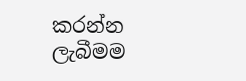කරන්න ලැබීමම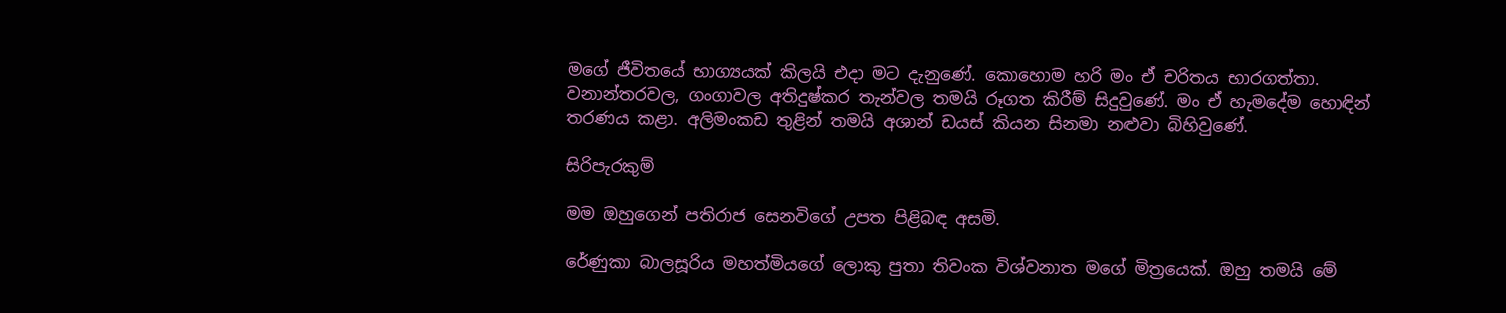මගේ ජීවිතයේ භාග්‍යයක් කිලයි එදා මට දැනුණේ. කොහොම හරි මං ඒ චරිතය භාරගත්තා. වනාන්තරවල, ගංගාවල අතිදුෂ්කර තැන්වල තමයි රූගත කිරීම් සිදුවුණේ. මං ඒ හැමදේම හොඳින් තරණය කළා. අලිමංකඩ තුළින් තමයි අශාන් ඩයස් කියන සිනමා නළුවා බිහිවුණේ.

සිරිපැරකුම්

මම ඔහුගෙන් පතිරාජ සෙනවිගේ උපත පිළිබඳ අසමි.

රේණුකා බාලසූරිය මහත්මියගේ ලොකු පුතා තිවංක විශ්වනාත මගේ මිත්‍රයෙක්. ඔහු තමයි මේ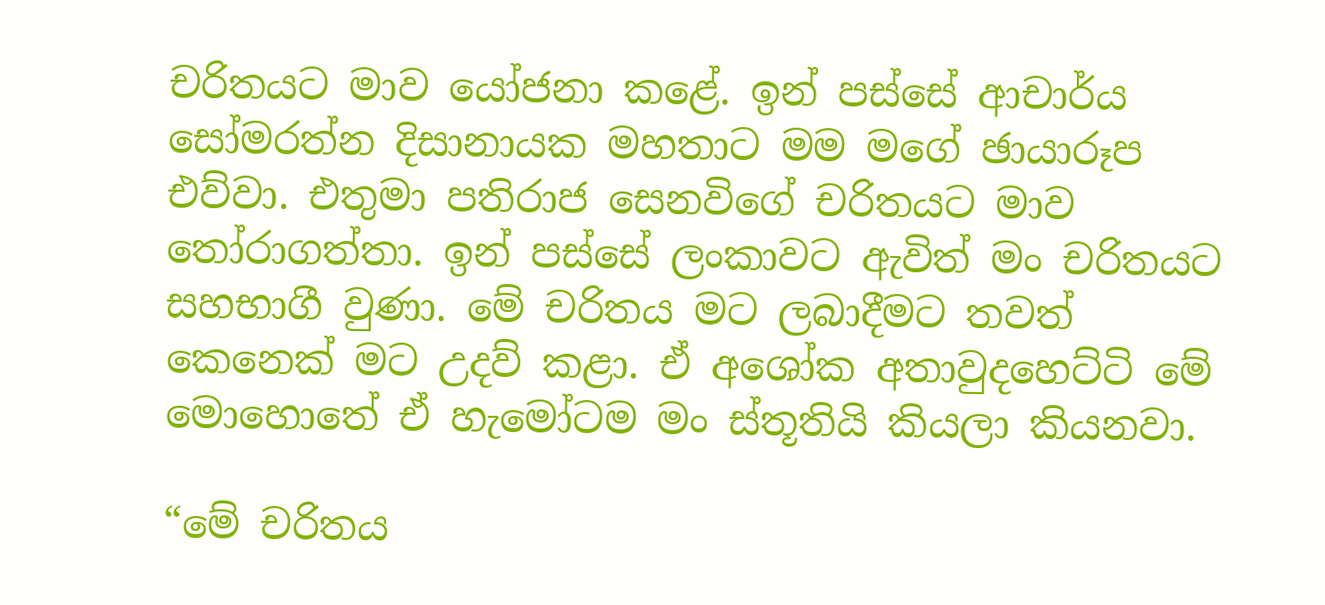චරිතයට මාව යෝජනා කළේ. ඉන් පස්සේ ආචාර්ය සෝමරත්න දිසානායක මහතාට මම මගේ ඡායාරූප එව්වා. එතුමා පතිරාජ සෙනවිගේ චරිතයට මාව තෝරාගත්තා. ඉන් පස්සේ ලංකාවට ඇවිත් මං චරිතයට සහභාගී වුණා. මේ චරිතය මට ලබාදීමට තවත් කෙනෙක් මට උදව් කළා. ඒ අශෝක අතාවුදහෙට්ටි මේ මොහොතේ ඒ හැමෝටම මං ස්තූතියි කියලා කියනවා.

“මේ චරිතය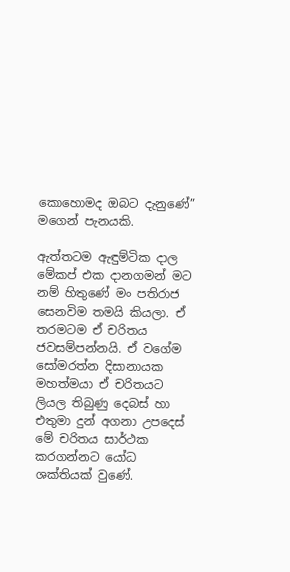කොහොමද ඔබට දැනුණේ” මගෙන් පැනයකි.

ඇත්තටම ඇඳුම්ටික දාල මේකප් එක දානගමන් මට නම් හිතුණේ මං පතිරාජ සෙනවිම තමයි කියලා. ඒ තරමටම ඒ චරිතය ජවසම්පන්නයි. ඒ වගේම සෝමරත්න දිසානායක මහත්මයා ඒ චරිතයට ලියල තිබුණු දෙබස් හා එතුමා දුන් අගනා උපදෙස් මේ චරිතය සාර්ථක කරගන්නට යෝධ ශක්තියක් වුණේ.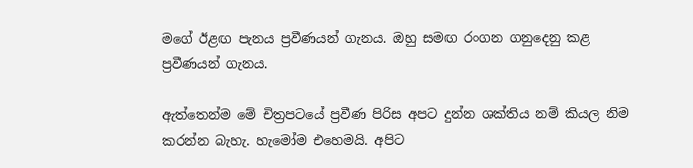මගේ ඊළඟ පැනය ප්‍රවීණයන් ගැනය. ඔහු සමඟ රංගන ගනුදෙනු කළ ප්‍රවීණයන් ගැනය.

ඇත්තෙන්ම මේ චිත්‍රපටයේ ප්‍රවීණ පිරිස අපට දුන්න ශක්තිය නම් කියල නිම කරන්න බැහැ. හැමෝම එහෙමයි. අපිට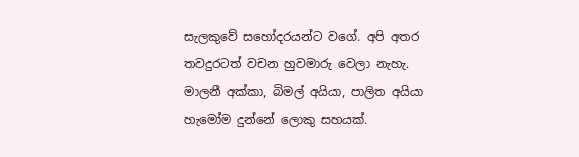සැලකුවේ සහෝදරයන්ට වගේ. අපි අතර තවදුරටත් වචන හුවමාරු වෙලා නැහැ. මාලනී අක්කා, බිමල් අයියා, පාලිත අයියා හැමෝම දුන්නේ ලොකු සහයක්.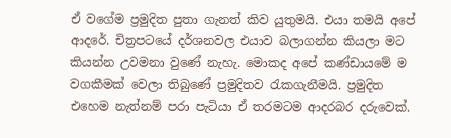ඒ වගේම ප්‍රමුදිත පුතා ගැනත් කිව යුතුමයි. එයා තමයි අපේ ආදරේ. චිත්‍රපටයේ දර්ශනවල එයාව බලාගන්න කියලා මට කියන්න උවමනා වුණේ නැහැ. මොකද අපේ කණ්ඩායමේ ම වගකීමක් වෙලා තිබුණේ ප්‍රමුදිතව රැකගැනීමයි. ප්‍රමුදිත එහෙම නැත්නම් පරා පැටියා ඒ තරමටම ආදරබර දරුවෙක්.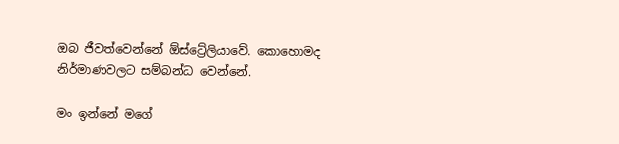ඔබ ජීවත්වෙන්නේ ඕස්ට්‍රේලියාවේ. කොහොමද නිර්මාණවලට සම්බන්ධ වෙන්නේ.

මං ඉන්නේ මගේ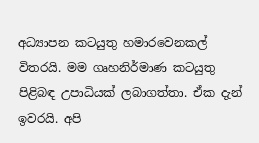අධ්‍යාපන කටයුතු හමාරවෙනකල් විතරයි. මම ගෘහනිර්මාණ කටයුතු පිළිබඳ උපාධියක් ලබාගත්තා. ඒක දැන් ඉවරයි. අපි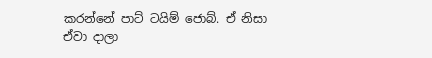කරන්නේ පාට් ටයිම් ජොබ්. ඒ නිසා ඒවා දාලා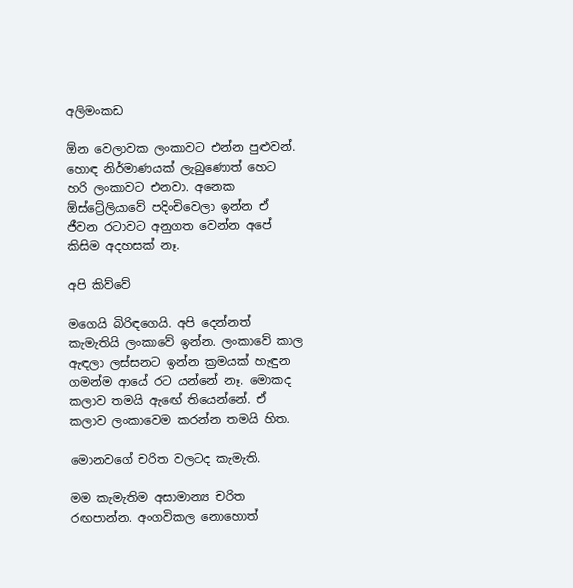අලිමංකඩ

ඕන වෙලාවක ලංකාවට එන්න පුළුවන්. හොඳ නිර්මාණයක් ලැබුණොත් හෙට හරි ලංකාවට එනවා. අනෙක ඕස්ට්‍රේලියාවේ පදිංචිවෙලා ඉන්න ඒ ජීවන රටාවට අනුගත වෙන්න අපේ කිසිම අදහසක් නෑ.

අපි කිව්වේ

මගෙයි බිරිඳගෙයි. අපි දෙන්නත් කැමැතියි ලංකාවේ ඉන්න. ලංකාවේ කාල ඇඳලා ලස්සනට ඉන්න ක්‍රමයක් හැඳුන ගමන්ම ආයේ රට යන්නේ නෑ. මොකද කලාව තමයි ඇඟේ තියෙන්නේ. ඒ කලාව ලංකාවෙම කරන්න තමයි හිත.

මොනවගේ චරිත වලටද කැමැති.

මම කැමැතිම අසාමාන්‍ය චරිත රඟපාන්න. අංගවිකල නොහොත්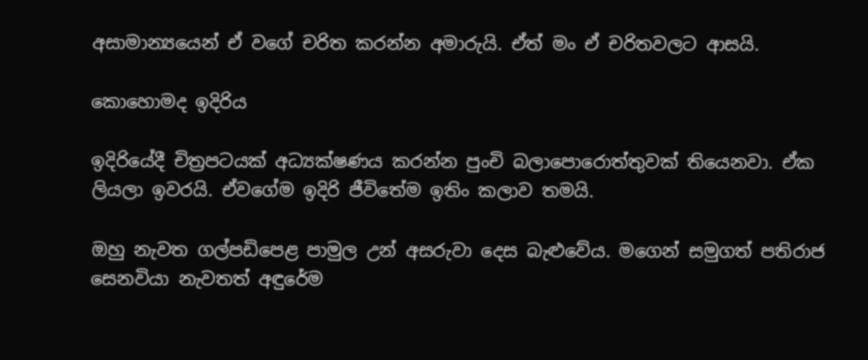අසාමාන්‍යයෙන් ඒ වගේ චරිත කරන්න අමාරුයි. ඒත් මං ඒ චරිතවලට ආසයි.

කොහොමද ඉදිරිය

ඉදිරියේදී චිත්‍රපටයක් අධ්‍යක්ෂණය කරන්න පුංචි බලාපොරොත්තුවක් තියෙනවා. ඒක ලියලා ඉවරයි. ඒවගේම ඉදිරි ජීවිතේම ඉතිං කලාව තමයි.

ඔහු නැවත ගල්පඩිපෙළ පාමුල උන් අසරුවා දෙස බැළුවේය. මගෙන් සමුගත් පතිරාජ සෙනවියා නැවතත් අඳුරේම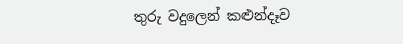තුරු වදුලෙන් කළුන්දෑව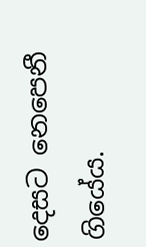දෙසට නෙපෙනී ගියේය.